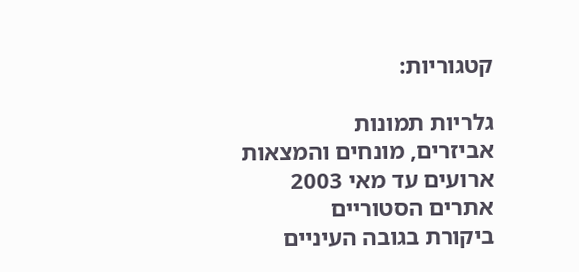קטגוריות:

גלריות תמונות
אביזרים, מונחים והמצאות
ארועים עד מאי 2003
אתרים הסטוריים
ביקורת בגובה העיניים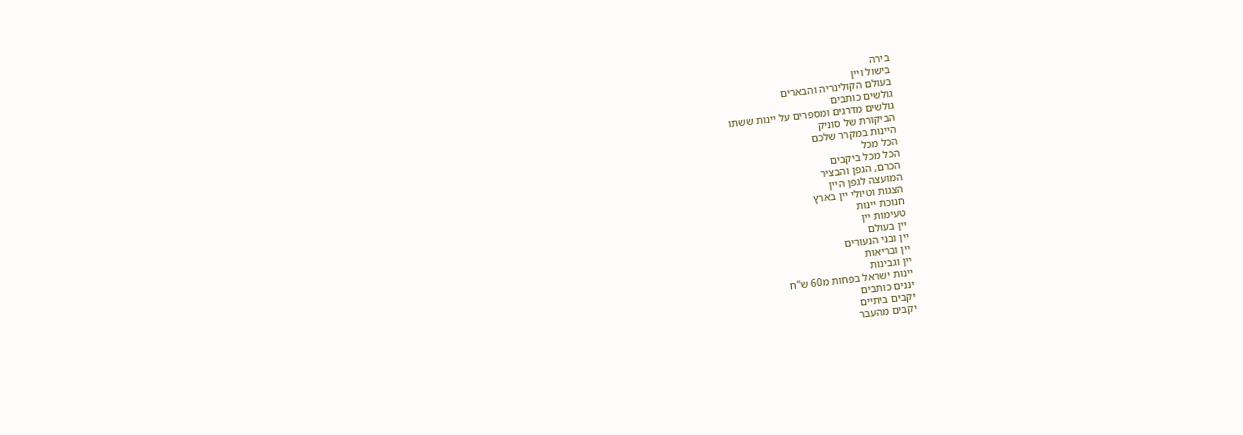בירה
בישול ויין
בעולם הקולינריה והבארים
גולשים כותבים
גולשים מדרגים ומספרים על יינות ששתו
הביקורת של סוניק
היינות במקרר שלכם
הכל מכל
הכל מכל ביקבים
הכרם, הגפן והבציר
המועצה לגפן היין
הצגות וטיולי יין בארץ
חנוכת יינות
טעימות יין
יין בעולם
יין ובני הנעורים
יין ובריאות
יין וגבינות
יינות ישראל בפחות מ60 ש"ח
יננים כותבים
יקבים ביתיים
יקבים מהעבר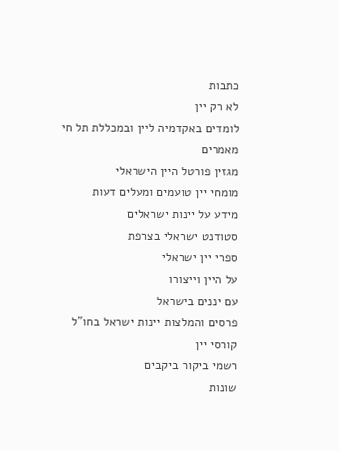כתבות
לא רק יין
לומדים באקדמיה ליין ובמכללת תל חי
מאמרים
מגזין פורטל היין הישראלי
מומחי יין טועמים ומעלים דעות
מידע על יינות ישראלים
סטודנט ישראלי בצרפת
ספרי יין ישראלי
על היין וייצורו
עם יננים בישראל
פרסים והמלצות יינות ישראל בחו"ל
קורסי יין
רשמי ביקור ביקבים
שונות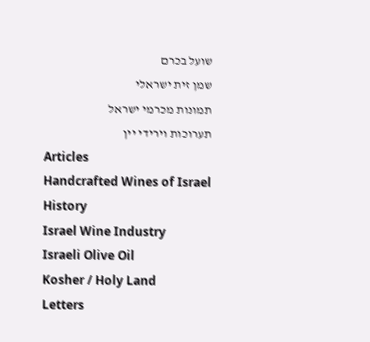שועל בכרם
שמן זית ישראלי
תמונות מכרמי ישראל
תערוכות וירידי יין
Articles
Handcrafted Wines of Israel
History
Israel Wine Industry
Israeli Olive Oil
Kosher / Holy Land
Letters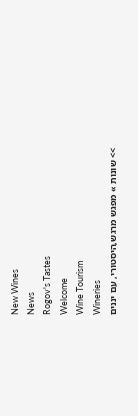New Wines
News
Rogov's Tastes
Welcome
Wine Tourism
Wineries
>> שונות » מפגש מרגש,היסטורי, עם יננים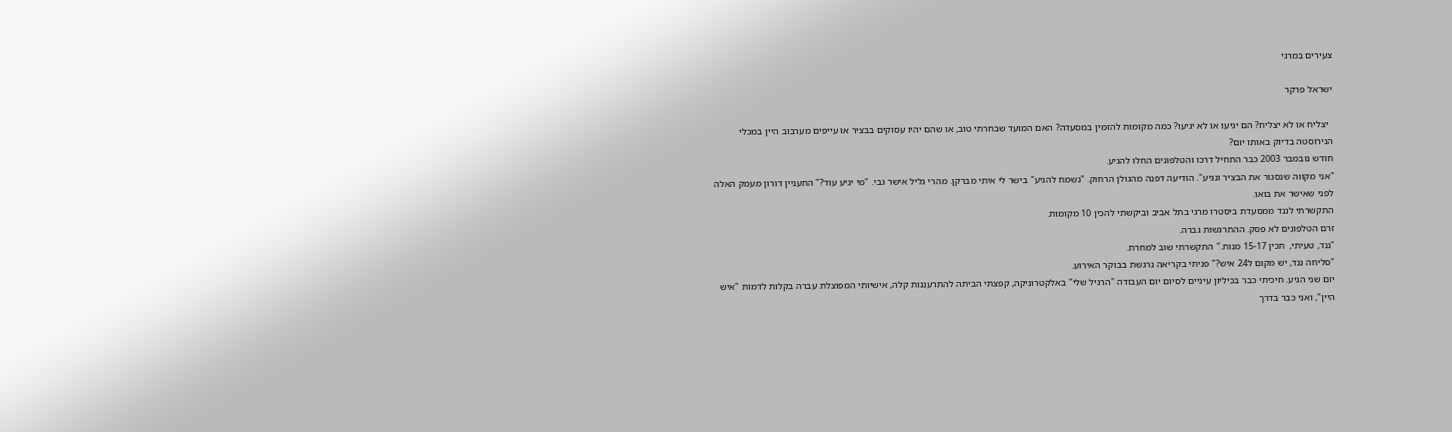צעירים במרגי

ישראל פרקר

  יצליח או לא יצליח? הם יגיעו או לא יגיעו? כמה מקומות להזמין במסעדה? האם המועד שבחרתי טוב, או שהם יהיו עסוקים בבציר או עייפים מערבוב היין במכלי הנירוסטה בדיוק באותו יום?
חודש נובמבר 2003 כבר התחיל דרכו והטלפונים החלו להגיע.
"אני מקווה שנסגור את הבציר ונגיע". הודיעה דפנה מהגולן הרחוק. "נשמח להגיע" בישר לי איתי מברקן. מהרי גליל אישר גבי. "מי יגיע עוד?" התעניין דורון מעמק האלה לפני שאישר את בואו.
התקשרתי לננד ממסעדת ביסטרו מרגי בתל אביב וביקשתי להכין 10 מקומות.
זרם הטלפונים לא פסק. ההתרגשות גברה.
"ננד, טעיתי,  תכין 15-17 מנות." התקשרתי שוב למחרת.
"סליחה ננד, יש מקום ל24 איש?" פניתי בקריאה נרגשת בבוקר האירוע.
יום שני הגיע. חיכיתי כבר בכיליון עיניים לסיום יום העבודה "הרגיל שלי" באלקטרוניקה, קפצתי הביתה להתרעננות קלה, אישיותי המפוצלת עברה בקלות לדמות "איש היין", ואני כבר בדרך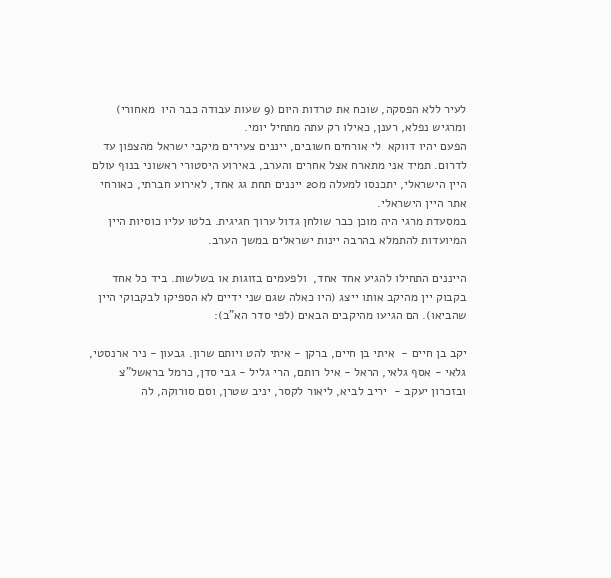לעיר ללא הפסקה, שוכח את טרדות היום (9 שעות עבודה כבר היו  מאחורי) ומרגיש נפלא, רענן, כאילו רק עתה מתחיל יומי.
הפעם יהיו דווקא  לי אורחים חשובים, ייננים צעירים מיקבי ישראל מהצפון עד לדרום. תמיד אני מתארח אצל אחרים והערב, באירוע היסטורי ראשוני בנוף עולם היין הישראלי, יתכנסו למעלה מ20 ייננים תחת גג אחד, לאירוע חברתי, כאורחי אתר היין הישראלי.
במסעדת מרגי היה מוכן כבר שולחן גדול ערוך חגיגית. בלטו עליו כוסיות היין המיועדות להתמלא בהרבה יינות ישראלים במשך הערב.

הייננים התחילו להגיע אחד אחד,  ולפעמים בזוגות או בשלשות. ביד כל אחד בקבוק יין מהיקב אותו ייצג (היו כאלה שגם שני ידיים לא הספיקו לבקבוקי היין שהביאו). הם הגיעו מהיקבים הבאים (לפי סדר הא"ב):

יקב בן חיים -  איתי בן חיים, ברקן - איתי להט ויותם שרון. גבעון - ניר ארנסטי, גלאי - אסף גלאי, הראל - איל רותם, הרי גליל - גבי סדן, כרמל בראשל"צ  ובזכרון יעקב -  יריב לביא, ליאור לקסר, יניב שטרן, וסם סורוקה, לה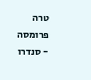טרה פרומסה  - סנדרו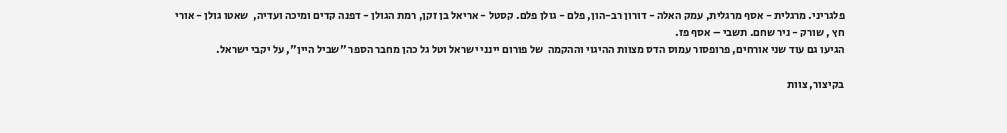פלגריני. מרגלית - אסף מרגלית, עמק האלה - דורון רב-הון, פלם - גולן פלם. קסטל - אריאל בן זקן, רמת הגולן - דפנה קדים ומיכה ועדיה,  שאטו גולן - אורי חץ , שורק - ניר שחם. תשבי – אסף פז.
הגיעו גם עוד שני אורחים, פרופסור עמוס הדס מצוות ההיגוי וההקמה  של פורום יינני ישראל וטל גל כהן מחבר הספר "שביל היין", על יקבי ישראל.

בקיצור, צוות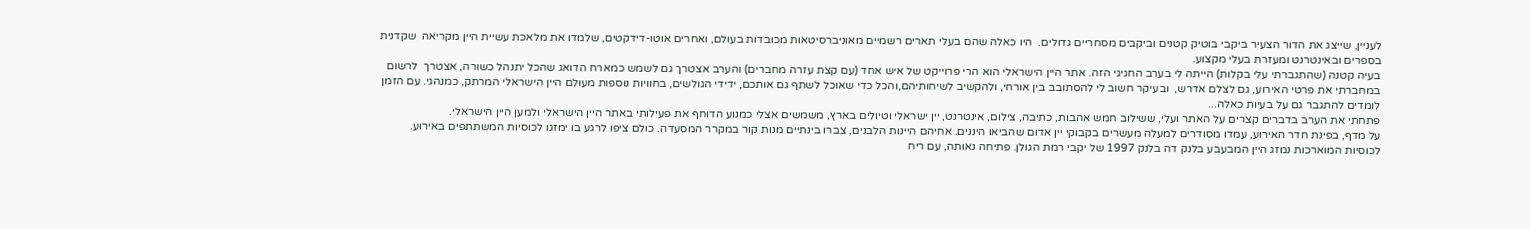לעניין, שייצג את הדור הצעיר ביקבי בוטיק קטנים וביקבים מסחריים גדולים.  היו כאלה שהם בעלי תארים רשמיים מאוניברסיטאות מכובדות בעולם, ואחרים אוטו-דידקטים, שלמדו את מלאכת עשיית היין מקריאה  שקדנית בספרים ובאינטרנט ומעזרת בעלי מקצוע.
בעיה קטנה (שהתגברתי עלי בקלות) הייתה לי בערב החגיגי הזה. אתר היין הישראלי הוא הרי פרוייקט של איש אחד (עם קצת עזרה מחברים) והערב אצטרך גם לשמש כמארח הדואג שהכל יתנהל כשורה, אצטרך  לרשום במחברתי את פרטי האירוע, גם לצלם אדרש,  ובעיקר חשוב לי להסתובב בין אורחי, ולהקשיב לשיחותיהם,והכל כדי שאוכל לשתף גם אותכם, ידידי הגולשים, בחוויות נוספות מעולם היין הישראלי המרתק, כמנהגי. עם הזמן לומדים להתגבר גם על בעיות כאלה...
פתחתי את הערב בדברים קצרים על האתר ועלי, ששילוב חמש אהבות, כתיבה, צילום, אינטרנט, יין ישראלי וטיולים בארץ, משמשים אצלי כמנוע הדוחף את פעילותי באתר היין הישראלי ולמען היין הישראלי.
על מדף, בפינת חדר האירוע, עמדו מסודרים למעלה מעשרים בקבוקי יין אדום שהביאו היננים. אחיהם היינות הלבנים, צברו בינתיים מנות קור במקרר המסעדה. כולם ציפו לרגע בו ימזגו לכוסיות המשתתפים באירוע.
לכוסיות המוארכות נמזג היין המבעבע בלנק דה בלנק 1997 של יקבי רמת הגולן. פתיחה נאותה, עם ריח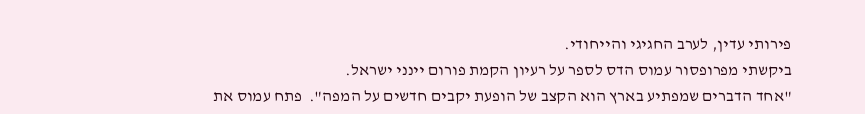פירותי עדין, לערב החגיגי והייחודי.
ביקשתי מפרופסור עמוס הדס לספר על רעיון הקמת פורום יינני ישראל.
"אחד הדברים שמפתיע בארץ הוא הקצב של הופעת יקבים חדשים על המפה".  פתח עמוס את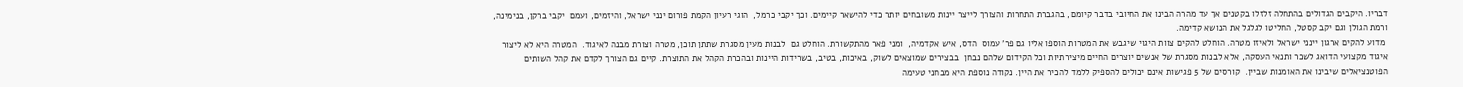דבריו. היקבים הגדולים בהתחלה זלזלו בקטנים אך עד מהרה הבינו את החיובי בדבר קיומם, בהגברת התחרות והצורך לייצר יינות משובחים יותר כדי להישאר קיימים. וכך יקבי כרמל,  הוגי רעיון הקמת פורום ינני ישראל, והיזמים, ועמם  יקבי ברקן, בנימינה, ורמת הגולן וגם יקב קסטל, החליטו לגלגל את הנושא קדימה.
 מדוע להקים ארגון יינני ישראל ולאיזו מטרה. הוחלט להקים צוות היגוי שיגבש את המטרות הוספו אליו גם פר' עמוס  הדס, איש אקדמיה,  ומני פאר מהתקשורת. הוחלט גם  לבנות מעין מסגרת שתתן תוכן, מטרה וצורת מבנה לאיגוד.  המטרה היא לא ליצור איגוד מקצועי הדואג לשכר ותנאי העסקה, אלא לבנות מסגרת של אנשים יוצרים החיים מיצירתיות וכל הקידום שלהם נבחן  בבצירים שמוצאים לשוק, באיכות, בטיב, בשרידות היינות ובהכרת הקהל את התוצרת. קיים גם הצורך לקדם את קהל השותים הפוטנציאלים שיבינו את האומנות שביין.  קורסים של 5 פגישות אינם יכולים להספיק ללמד להכיר את היין. נקודה נוספת היא מבחני טעימה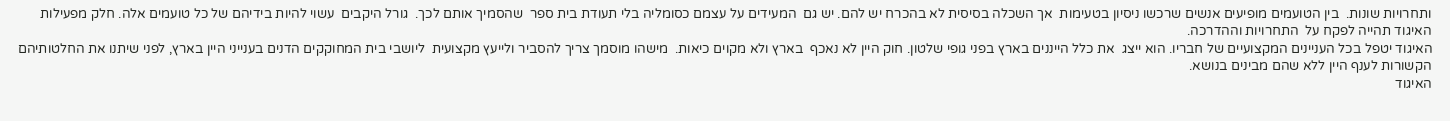ותחרויות שונות.  בין הטועמים מופיעים אנשים שרכשו ניסיון בטעימות  אך השכלה בסיסית לא בהכרח יש להם. יש גם  המעידים על עצמם כסומליה בלי תעודת בית ספר  שהסמיך אותם לכך.  גורל היקבים  עשוי להיות בידיהם של כל טועמים אלה. חלק מפעילות האיגוד תהייה לפקח על  התחרויות וההדרכה.
האיגוד יטפל בכל העניינים המקצועיים של חבריו. הוא ייצג  את כלל הייננים בארץ בפני גופי שלטון. חוק היין לא נאכף  בארץ ולא מקוים כיאות.  מישהו מוסמך צריך להסביר ולייעץ מקצועית  ליושבי בית המחוקקים הדנים בענייני היין בארץ, לפני שיתנו את החלטותיהם הקשורות לענף היין ללא שהם מבינים בנושא.
האיגוד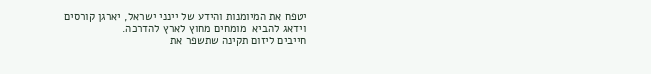יטפח את המיומנות והידע של יינני ישראל, יארגן קורסים וידאג להביא  מומחים מחוץ לארץ להדרכה.
חייבים ליזום תקינה שתשפר את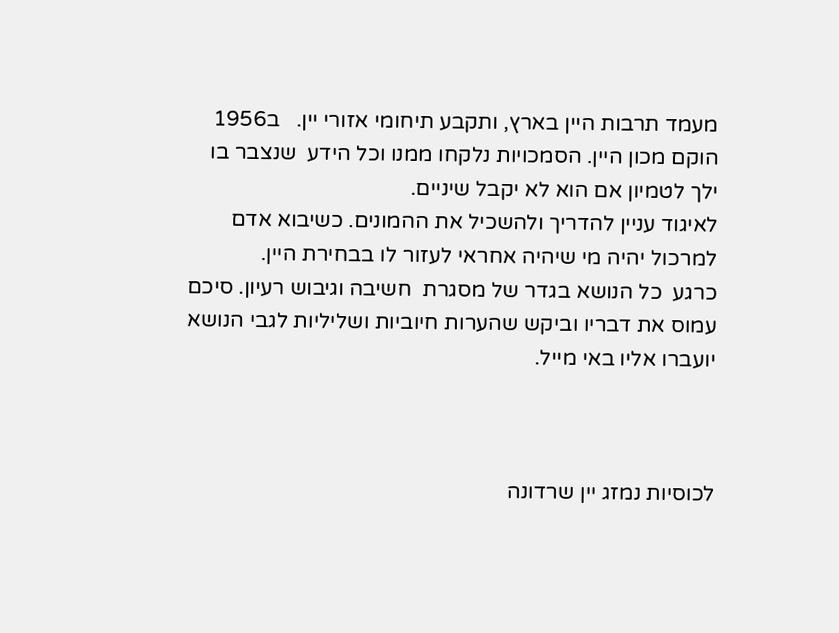מעמד תרבות היין בארץ, ותקבע תיחומי אזורי יין.   ב1956 הוקם מכון היין. הסמכויות נלקחו ממנו וכל הידע  שנצבר בו ילך לטמיון אם הוא לא יקבל שיניים.
לאיגוד עניין להדריך ולהשכיל את ההמונים. כשיבוא אדם למרכול יהיה מי שיהיה אחראי לעזור לו בבחירת היין.
כרגע  כל הנושא בגדר של מסגרת  חשיבה וגיבוש רעיון. סיכם עמוס את דבריו וביקש שהערות חיוביות ושליליות לגבי הנושא יועברו אליו באי מייל.



לכוסיות נמזג יין שרדונה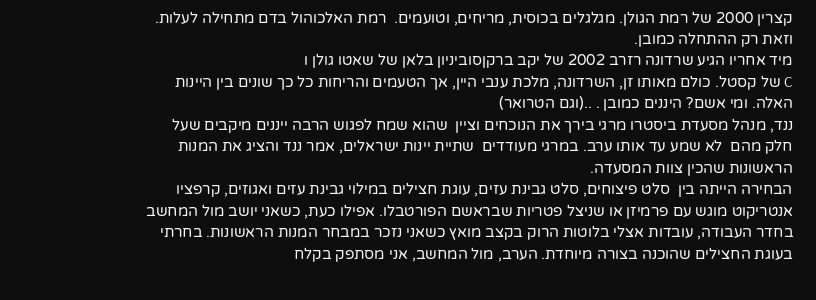קצרין 2000 של רמת הגולן. מגלגלים בכוסית, מריחים, וטועמים.  רמת האלכוהול בדם מתחילה לעלות. וזאת רק ההתחלה כמובן.
מיד אחריו הגיע שרדונה רזרב 2002 של יקב ברקןסוביניון בלאן של שאטו גולן ו
C של קסטל. כולם מאותו זן, השרדונה, מלכת ענבי היין, אך הטעמים והריחות כל כך שונים בין היינות האלה. ומי אשם? היננים כמובן . ..(וגם הטרואר)
ננד, מנהל מסעדת ביסטרו מרגי בירך את הנוכחים וציין  שהוא שמח לפגוש הרבה ייננים מיקבים שעל חלק מהם  לא שמע עד אותו ערב. במרגי מעודדים  שתיית יינות ישראלים, אמר ננד והציג את המנות הראשונות שהכין צוות המסעדה.
הבחירה הייתה בין  סלט פיצוחים, סלט גבינת עזים, עוגת חצילים במילוי גבינת עזים ואגוזים, קרפציו אנטריקוט מוגש עם פרמיזן או שניצל פטריות שבראשם הפורטבלו. אפילו כעת, כשאני יושב מול המחשב בחדר העבודה, עובדות אצלי בלוטות הרוק בקצב מואץ כשאני נזכר במבחר המנות הראשונות. בחרתי בעוגת החצילים שהוכנה בצורה מיוחדת. הערב, מול המחשב, אני מסתפק בקלח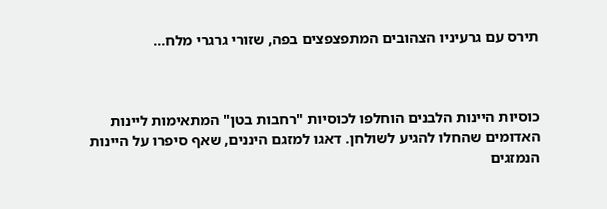תירס עם גרעיניו הצהובים המתפצפצים בפה, שזורי גרגרי מלח...



כוסיות היינות הלבנים הוחלפו לכוסיות "רחבות בטן" המתאימות ליינות האדומים שהחלו להגיע לשולחן. דאגו למזגם היננים, שאף סיפרו על היינות הנמזגים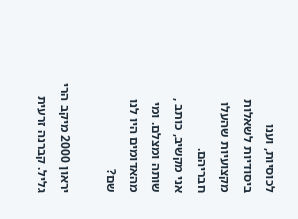לכוסיות, וענו ביסודיות לשאלות מקצועיות שהעלו חבריהם.
אני מקשיב, כותב , שותה ומצלם. ומי  מהאדומים היו לנו שם?

יראון 2000 מיקב הרי גליל. קברנה זרעית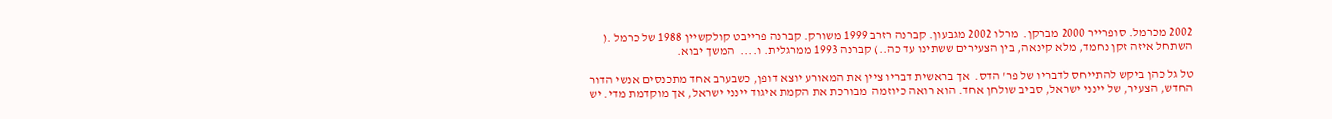2002 מכרמל. סופרייר 2000 מברקן.  מרלו 2002 מגבעון. קברנה רזרב 1999 משורק. קברנה פרייבט קולקשיין 1988 של כרמל .( השתחל איזה זקן נחמד, מלא קינאה, בין הצעירים ששתינו עד כה..) קברנה 1993 ממרגלית. ו....  המשך יבוא.

טל גל כהן ביקש להתייחס לדבריו של פר' הדס.  אך בראשית דבריו ציין את המאורע יוצא דופן, כשבערב אחד מתכנסים אנשי הדור החדש, הצעיר, של יינני ישראל, סביב שולחן אחד. הוא רואה כיוזמה  מבורכת את הקמת איגוד יינני ישראל, אך מוקדמת מדי. יש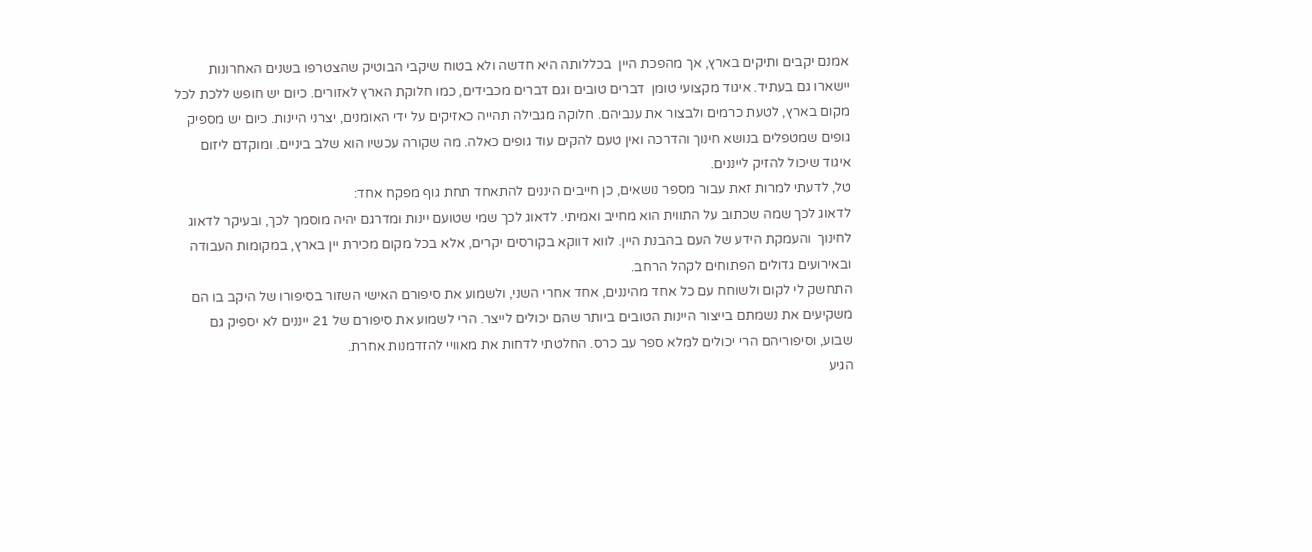אמנם יקבים ותיקים בארץ, אך מהפכת היין  בכללותה היא חדשה ולא בטוח שיקבי הבוטיק שהצטרפו בשנים האחרונות יישארו גם בעתיד. איגוד מקצועי טומן  דברים טובים וגם דברים מכבידים, כמו חלוקת הארץ לאזורים. כיום יש חופש ללכת לכל מקום בארץ, לטעת כרמים ולבצור את ענביהם. חלוקה מגבילה תהייה כאזיקים על ידי האומנים, יצרני היינות. כיום יש מספיק גופים שמטפלים בנושא חינוך והדרכה ואין טעם להקים עוד גופים כאלה. מה שקורה עכשיו הוא שלב ביניים. ומוקדם ליזום איגוד שיכול להזיק לייננים.
טל, לדעתי למרות זאת עבור מספר נושאים, כן חייבים היננים להתאחד תחת גוף מפקח אחד:
לדאוג לכך שמה שכתוב על התווית הוא מחייב ואמיתי. לדאוג לכך שמי שטועם יינות ומדרגם יהיה מוסמך לכך, ובעיקר לדאוג לחינוך  והעמקת הידע של העם בהבנת היין. לווא דווקא בקורסים יקרים, אלא בכל מקום מכירת יין בארץ, במקומות העבודה ובאירועים גדולים הפתוחים לקהל הרחב.
התחשק לי לקום ולשוחח עם כל אחד מהיננים, אחד אחרי השני, ולשמוע את סיפורם האישי השזור בסיפורו של היקב בו הם משקיעים את נשמתם בייצור היינות הטובים ביותר שהם יכולים לייצר. הרי לשמוע את סיפורם של 21 ייננים לא יספיק גם שבוע, וסיפוריהם הרי יכולים למלא ספר עב כרס. החלטתי לדחות את מאוויי להזדמנות אחרת.
הגיע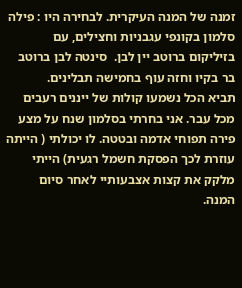זמנה של המנה העיקרית. לבחירה היו : פילה סלמון בקונפי עגבניות וחצילים, עם בזיליקום ברוטב יין לבן.  סינטה לבן ברוטב בר בקיו וחזה עוף בחמישה תבלינים.
תביא הכל נשמעו קולות של ייננים רעבים מכל עבר. אני בחרתי בסלמון שנח על מצע פירה תפוחי אדמה ובטטה. לו יכולתי ( הייתה עוזרת לכך הפסקת חשמל רגעית) הייתי מלקק את קצות אצבעותיי לאחר סיום המנה.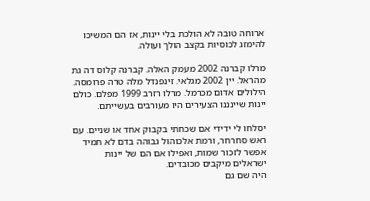ארוחה טובה לא הולכת בלי יינות, אז הם המשיכו להימזג לכוסיות בקצב הולך ועולה.

מרלו קברנה 2002 מעמק האלה. קברנה קלוס דה גת מהראל. יין 2002 מגלאי. זינפנדל מלה טרה פרומסה. הילולים אדום מכרמל. מרלו רזרב 1999 מפלם. כולם יינות שיינננו הצעירים היו מעורבים בעשייתם.

יסלחו לי ידידי אם שכחתי בקבוק אחד או שניים. עם ראש סחרחר, ורמת אלכוהול גבוהה בדם לא תמיד אפשר לזכור שמות, ואפילו אם הם של יינות ישראלים מיקבים מכובדים.
היה שם גם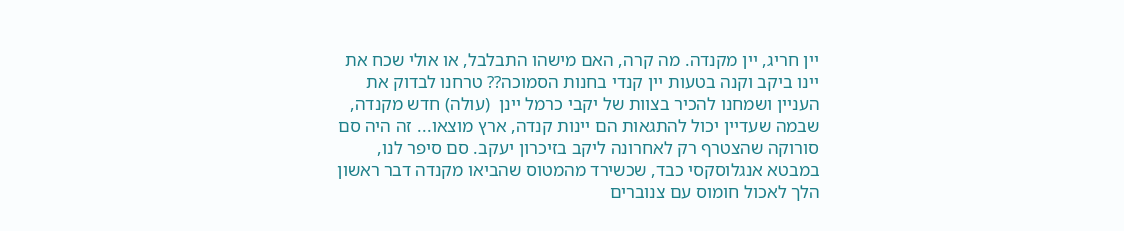יין חריג, יין מקנדה. מה קרה, האם מישהו התבלבל, או אולי שכח את יינו ביקב וקנה בטעות יין קנדי בחנות הסמוכה?? טרחנו לבדוק את העניין ושמחנו להכיר בצוות של יקבי כרמל יינן  (עולה) חדש מקנדה, שבמה שעדיין יכול להתגאות הם יינות קנדה, ארץ מוצאו... זה היה סם סורוקה שהצטרף רק לאחרונה ליקב בזיכרון יעקב. סם סיפר לנו, במבטא אנגלוסקסי כבד, שכשירד מהמטוס שהביאו מקנדה דבר ראשון הלך לאכול חומוס עם צנוברים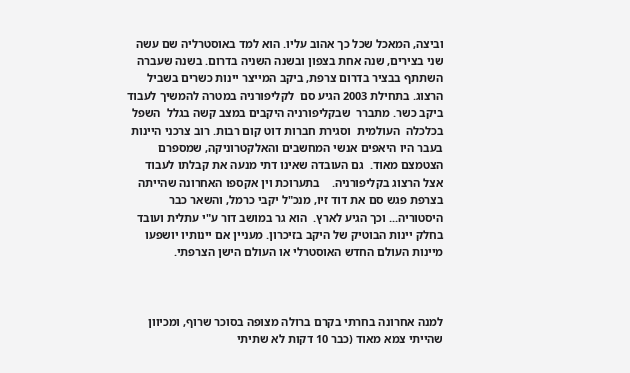וביצה, המאכל שכל כך אהוב עליו. הוא למד באוסטרליה שם עשה שני בצירים, שנה אחת בצפון ובשנה השניה בדרום. בשנה שעברה השתתף בבציר בדרום צרפת, ביקב המייצר יינות כשרים בשביל הרצוג. בתחילת 2003 הגיע סם  לקליפורניה במטרה להמשיך לעבוד ביקב כשר. מתברר  שבקליפורניה היקבים במצב קשה בגלל  השפל בכלכלה  העולמית  וסגירת חברות דוט קום רבות. רוב צרכני היינות בעבר היו היאפים אנשי המחשבים והאלקטרוניקה, שמספרם הצטמצם מאוד.  גם העובדה שאינו דתי מנעה את קבלתו לעבוד אצל הרצוג בקליפורניה.    בתערוכת וין אקספו האחרונה שהייתה בצרפת פגש סם את דוד זיו, מנכ"ל יקבי כרמל, והשאר כבר היסטוריה... וכך הגיע לארץ.  הוא גר במושב דור ע"י עתלית ועובד בחלק יינות הבוטיק של היקב בזיכרון. מעניין אם יינותיו יושפעו מיינות העולם החדש האוסטרלי או העולם הישן הצרפתי.



למנה אחרונה בחרתי בקרם ברולה מצופה בסוכר שרוף, ומכיוון שהייתי צמא מאוד (כבר 10 דקות לא שתיתי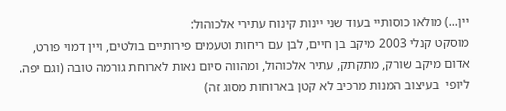יין...) מולאו כוסותיי בעוד שני יינות קינוח עתירי אלכוהול:
מוסקט קנלי 2003 מיקב בן חיים, לבן עם ריחות וטעמים פירותיים בולטים, ויין דמוי פורט, אדום מיקב שורק, מתקתק, עתיר אלכוהול, ומהווה סיום נאות לארוחת גורמה טובה (וגם יפה. ליופי  בעיצוב המנות מרכיב לא קטן בארוחות מסוג זה)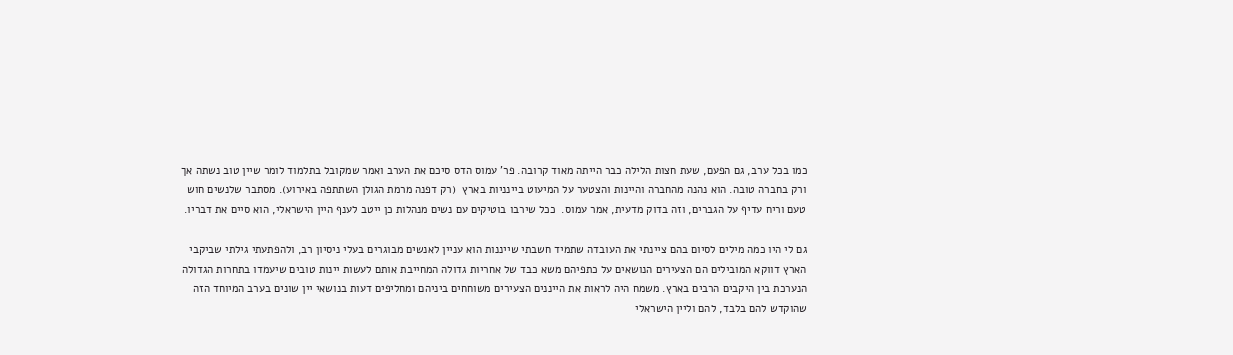כמו בכל ערב, גם הפעם, שעת חצות הלילה כבר הייתה מאוד קרובה. פר' עמוס הדס סיכם את הערב ואמר שמקובל בתלמוד לומר שיין טוב נשתה אך ורק בחברה טובה. הוא נהנה מהחברה והיינות והצטער על המיעוט ביינניות בארץ  (רק דפנה מרמת הגולן השתתפה באירוע). מסתבר שלנשים חוש טעם וריח עדיף על הגברים, וזה בדוק מדעית, אמר עמוס.  ככל שירבו בוטיקים עם נשים מנהלות כן ייטב לענף היין הישראלי, הוא סיים את דבריו.

גם לי היו כמה מילים לסיום בהם ציינתי את העובדה שתמיד חשבתי שייננות הוא עניין לאנשים מבוגרים בעלי ניסיון רב, ולהפתעתי גילתי שביקבי הארץ דווקא המובילים הם הצעירים הנושאים על כתפיהם משא כבד של אחריות גדולה המחייבת אותם לעשות יינות טובים שיעמדו בתחרות הגדולה הנערכת בין היקבים הרבים בארץ. משמח היה לראות את הייננים הצעירים משוחחים ביניהם ומחליפים דעות בנושאי יין שונים בערב המיוחד הזה שהוקדש להם בלבד, להם וליין הישראלי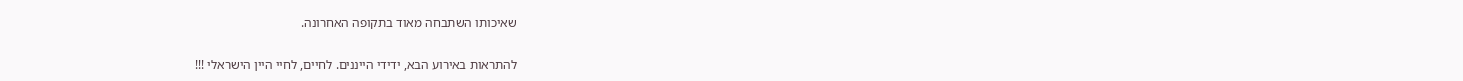שאיכותו השתבחה מאוד בתקופה האחרונה.

להתראות באירוע הבא, ידידי הייננים. לחיים, לחיי היין הישראלי !!!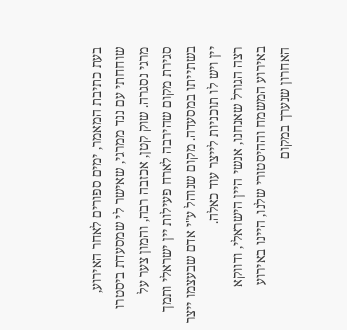בעת כתיבת המאמר, ימים ספורים לאחר האירוע, שוחחתי עם ננד ממרגי, שאישר לי שמסעדת ביסטרו מרגי נסגרה. שוק קטן, אכזבה רבה, והמון צער על סגירת מקום שהירבה לארח פעילות יין ישראלי ותמך בשתייתו במסעדה. מקום שנוהל ע"י אדם שבעצמו ייצר יין ויש לו תוכניות לייצר עוד כאלה.
רצה הגורל שאנחנו, אנשי היין הישראלי, ודווקא באירוע המשמח וההיסטורי שלנו, היינו באירוע האחרון שנערך במקום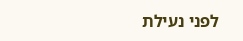לפני נעילת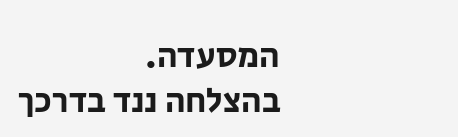המסעדה.
בהצלחה ננד בדרכך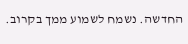החדשה. נשמח לשמוע ממך בקרוב.